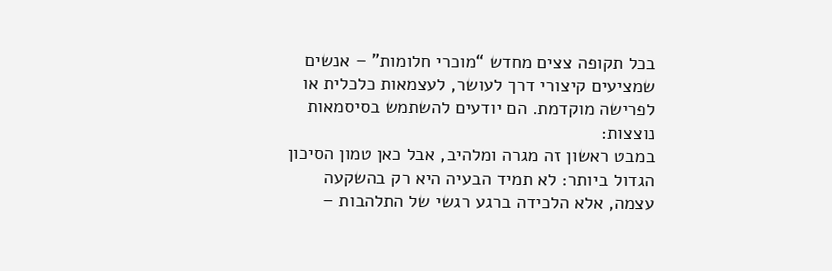בכל תקופה צצים מחדש “מוכרי חלומות” – אנשים שמציעים קיצורי דרך לעושר, לעצמאות כלכלית או לפרישה מוקדמת. הם יודעים להשתמש בסיסמאות נוצצות:
במבט ראשון זה מגרה ומלהיב, אבל כאן טמון הסיכון הגדול ביותר: לא תמיד הבעיה היא רק בהשקעה עצמה, אלא הלכידה ברגע רגשי של התלהבות –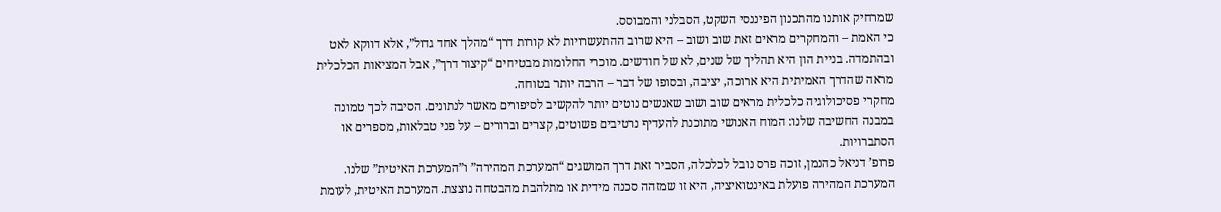שמרחיק אותנו מהתכנון הפיננסי השקט, הסבלני והמבוסס.
כי האמת – והמחקרים מראים זאת שוב ושוב – היא שרוב ההתעשרויות לא קורות דרך “מהלך אחד גדול”, אלא דווקא לאט ובהתמדה. בניית הון היא תהליך של שנים, לא של חודשים. מוכרי החלומות מבטיחים “קיצור דרך”, אבל המציאות הכלכלית מראה שהדרך האמיתית היא ארוכה, יציבה, ובסופו של דבר – הרבה יותר בטוחה.
מחקרי פסיכולוגיה כלכלית מראים שוב ושוב שאנשים נוטים יותר להקשיב לסיפורים מאשר לנתונים. הסיבה לכך טמונה במבנה החשיבה שלנו: המוח האנושי מתוכנת להעדיף נרטיבים פשוטים, קצרים וברורים – על פני טבלאות, מספרים או הסתברויות.
פרופ’ דניאל כהנמן, זוכה פרס נובל לכלכלה, הסביר זאת דרך המושגים “המערכת המהירה” ו”המערכת האיטית” שלנו. המערכת המהירה פועלת באינטואיציה, היא זו שמזהה סכנה מידית או מתלהבת מהבטחה נוצצת. המערכת האיטית, לעומת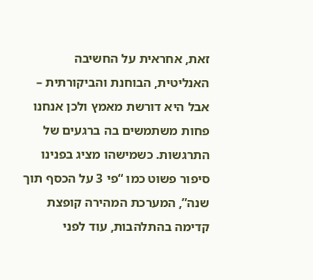זאת, אחראית על החשיבה האנליטית, הבוחנת והביקורתית – אבל היא דורשת מאמץ ולכן אנחנו פחות משתמשים בה ברגעים של התרגשות. כשמישהו מציג בפנינו סיפור פשוט כמו “פי 3 על הכסף תוך שנה”, המערכת המהירה קופצת קדימה בהתלהבות, עוד לפני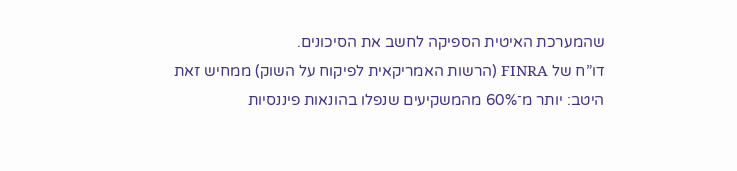שהמערכת האיטית הספיקה לחשב את הסיכונים.
דו”ח של FINRA (הרשות האמריקאית לפיקוח על השוק) ממחיש זאת היטב: יותר מ־60% מהמשקיעים שנפלו בהונאות פיננסיות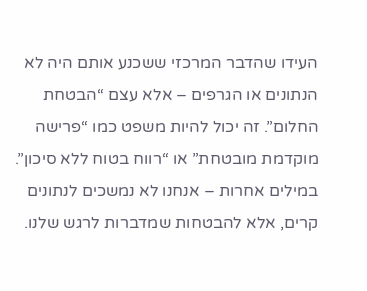העידו שהדבר המרכזי ששכנע אותם היה לא הנתונים או הגרפים – אלא עצם “הבטחת החלום”. זה יכול להיות משפט כמו “פרישה מוקדמת מובטחת” או “רווח בטוח ללא סיכון”.
במילים אחרות – אנחנו לא נמשכים לנתונים קרים, אלא להבטחות שמדברות לרגש שלנו.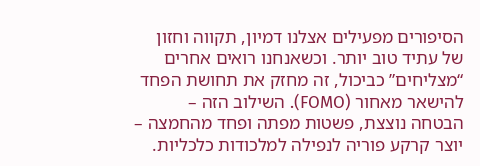הסיפורים מפעילים אצלנו דמיון, תקווה וחזון של עתיד טוב יותר. וכשאנחנו רואים אחרים “מצליחים” כביכול, זה מחזק את תחושת הפחד להישאר מאחור (FOMO). השילוב הזה – הבטחה נוצצת, פשטות מפתה ופחד מהחמצה – יוצר קרקע פוריה לנפילה למלכודות כלכליות.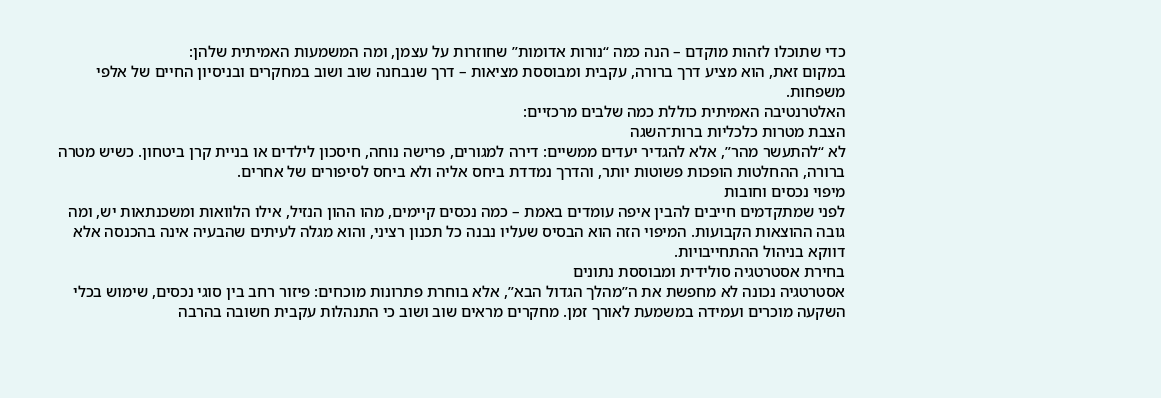כדי שתוכלו לזהות מוקדם – הנה כמה “נורות אדומות” שחוזרות על עצמן, ומה המשמעות האמיתית שלהן:
במקום זאת, הוא מציע דרך ברורה, עקבית ומבוססת מציאות – דרך שנבחנה שוב ושוב במחקרים ובניסיון החיים של אלפי משפחות.
האלטרנטיבה האמיתית כוללת כמה שלבים מרכזיים:
הצבת מטרות כלכליות ברות־השגה
לא “להתעשר מהר”, אלא להגדיר יעדים ממשיים: דירה למגורים, פרישה נוחה, חיסכון לילדים או בניית קרן ביטחון. כשיש מטרה ברורה, ההחלטות הופכות פשוטות יותר, והדרך נמדדת ביחס אליה ולא ביחס לסיפורים של אחרים.
מיפוי נכסים וחובות
לפני שמתקדמים חייבים להבין איפה עומדים באמת – כמה נכסים קיימים, מהו ההון הנזיל, אילו הלוואות ומשכנתאות יש, ומה גובה ההוצאות הקבועות. המיפוי הזה הוא הבסיס שעליו נבנה כל תכנון רציני, והוא מגלה לעיתים שהבעיה אינה בהכנסה אלא דווקא בניהול ההתחייבויות.
בחירת אסטרטגיה סולידית ומבוססת נתונים
אסטרטגיה נכונה לא מחפשת את ה”מהלך הגדול הבא”, אלא בוחרת פתרונות מוכחים: פיזור רחב בין סוגי נכסים, שימוש בכלי השקעה מוכרים ועמידה במשמעת לאורך זמן. מחקרים מראים שוב ושוב כי התנהלות עקבית חשובה בהרבה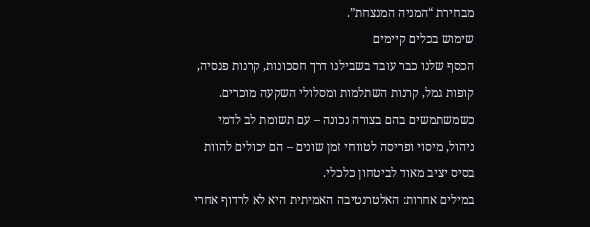מבחירת “המניה המנצחת”.
שימוש בכלים קיימים
הכסף שלנו כבר עובד בשבילנו דרך חסכונות, קרנות פנסיה, קופות גמל, קרנות השתלמות ומסלולי השקעה מוכרים. כשמשתמשים בהם בצורה נכונה – עם תשומת לב לדמי ניהול, מיסוי ופריסה לטווחי זמן שונים – הם יכולים להוות בסיס יציב מאוד לביטחון כלכלי.
במילים אחרות: האלטרנטיבה האמיתית היא לא לרדוף אחרי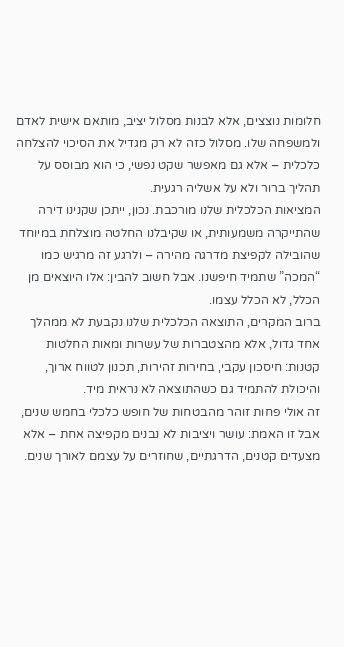חלומות נוצצים, אלא לבנות מסלול יציב, מותאם אישית לאדם ולמשפחה שלו. מסלול כזה לא רק מגדיל את הסיכוי להצלחה כלכלית – אלא גם מאפשר שקט נפשי, כי הוא מבוסס על תהליך ברור ולא על אשליה רגעית.
המציאות הכלכלית שלנו מורכבת. נכון, ייתכן שקנינו דירה שהתייקרה משמעותית, או שקיבלנו החלטה מוצלחת במיוחד שהובילה לקפיצת מדרגה מהירה – ולרגע זה מרגיש כמו “המכה” שתמיד חיפשנו. אבל חשוב להבין: אלו היוצאים מן הכלל, לא הכלל עצמו.
ברוב המקרים, התוצאה הכלכלית שלנו נקבעת לא ממהלך אחד גדול, אלא מהצטברות של עשרות ומאות החלטות קטנות: חיסכון עקבי, בחירות זהירות, תכנון לטווח ארוך, והיכולת להתמיד גם כשהתוצאה לא נראית מיד.
זה אולי פחות זוהר מהבטחות של חופש כלכלי בחמש שנים, אבל זו האמת: עושר ויציבות לא נבנים מקפיצה אחת – אלא מצעדים קטנים, הדרגתיים, שחוזרים על עצמם לאורך שנים.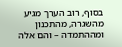בסוף, רוב הערך מגיע מהשגרה, מהתכנון ומההתמדה – והם אלה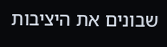שבונים את היציבות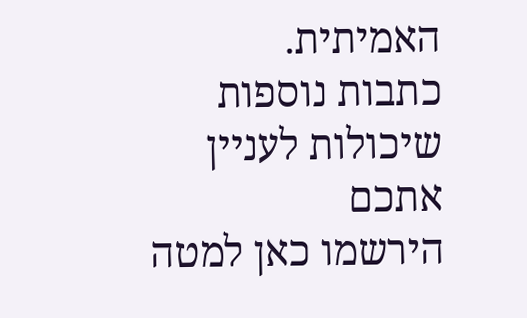האמיתית.
כתבות נוספות שיכולות לעניין אתכם
הירשמו כאן למטה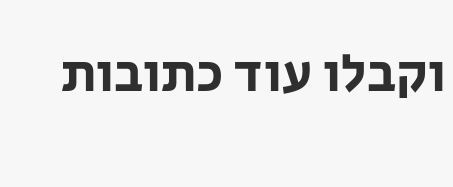וקבלו עוד כתובות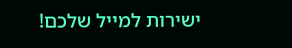ישירות למייל שלכם!